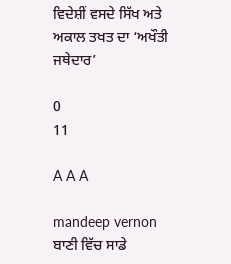ਵਿਦੇਸ਼ੀਂ ਵਸਦੇ ਸਿੱਖ ਅਤੇ ਅਕਾਲ ਤਖਤ ਦਾ ‘ਅਖੌਤੀ ਜਥੇਦਾਰ’

0
11

A A A

mandeep vernon ਬਾਣੀ ਵਿੱਚ ਸਾਡੇ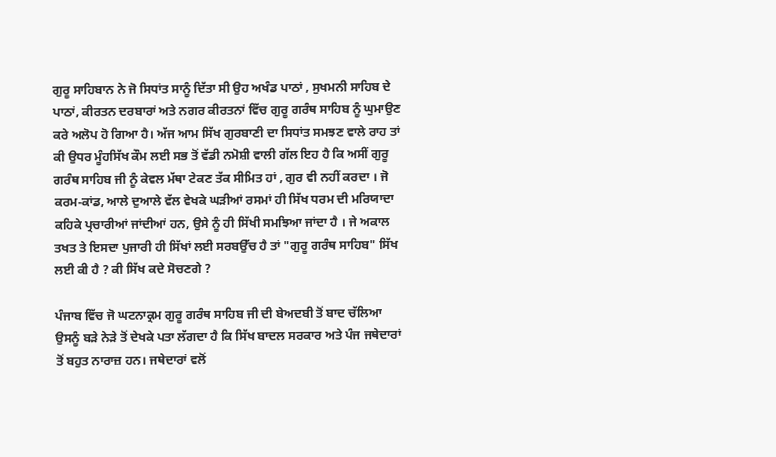ਗੁਰੂ ਸਾਹਿਬਾਨ ਨੇ ਜੋ ਸਿਧਾਂਤ ਸਾਨੂੰ ਦਿੱਤਾ ਸੀ ਉਹ ਅਖੰਡ ਪਾਠਾਂ , ਸੁਖਮਨੀ ਸਾਹਿਬ ਦੇ ਪਾਠਾਂ, ਕੀਰਤਨ ਦਰਬਾਰਾਂ ਅਤੇ ਨਗਰ ਕੀਰਤਨਾਂ ਵਿੱਚ ਗੁਰੂ ਗਰੰਥ ਸਾਹਿਬ ਨੂੰ ਘੁਮਾਉਣ ਕਰੇ ਅਲੋਪ ਹੋ ਗਿਆ ਹੈ। ਅੱਜ ਆਮ ਸਿੱਖ ਗੁਰਬਾਣੀ ਦਾ ਸਿਧਾਂਤ ਸਮਝਣ ਵਾਲੇ ਰਾਹ ਤਾਂ ਕੀ ਉਧਰ ਮੂੰਹਸਿੱਖ ਕੌਮ ਲਈ ਸਭ ਤੋਂ ਵੱਡੀ ਨਮੋਸ਼ੀ ਵਾਲੀ ਗੱਲ ਇਹ ਹੈ ਕਿ ਅਸੀਂ ਗੁਰੂ ਗਰੰਥ ਸਾਹਿਬ ਜੀ ਨੂੰ ਕੇਵਲ ਮੱਥਾ ਟੇਕਣ ਤੱਕ ਸੀਮਿਤ ਹਾਂ , ਗੁਰ ਵੀ ਨਹੀਂ ਕਰਦਾ । ਜੋ ਕਰਮ-ਕਾਂਡ, ਆਲੇ ਦੁਆਲੇ ਵੱਲ ਵੇਖਕੇ ਘੜੀਆਂ ਰਸਮਾਂ ਹੀ ਸਿੱਖ ਧਰਮ ਦੀ ਮਰਿਯਾਦਾ ਕਹਿਕੇ ਪ੍ਰਚਾਰੀਆਂ ਜਾਂਦੀਆਂ ਹਨ, ਉਸੇ ਨੂੰ ਹੀ ਸਿੱਖੀ ਸਮਝਿਆ ਜਾਂਦਾ ਹੈ । ਜੇ ਅਕਾਲ ਤਖਤ ਤੇ ਇਸਦਾ ਪੁਜਾਰੀ ਹੀ ਸਿੱਖਾਂ ਲਈ ਸਰਬਉੱਚ ਹੈ ਤਾਂ "ਗੁਰੂ ਗਰੰਥ ਸਾਹਿਬ" ਸਿੱਖ ਲਈ ਕੀ ਹੈ ? ਕੀ ਸਿੱਖ ਕਦੇ ਸੋਚਣਗੇ ?

ਪੰਜਾਬ ਵਿੱਚ ਜੋ ਘਟਨਾਕ੍ਰਮ ਗੁਰੂ ਗਰੰਥ ਸਾਹਿਬ ਜੀ ਦੀ ਬੇਅਦਬੀ ਤੋਂ ਬਾਦ ਚੱਲਿਆ ਉਸਨੂੰ ਬੜੇ ਨੇੜੇ ਤੋਂ ਦੇਖਕੇ ਪਤਾ ਲੱਗਦਾ ਹੈ ਕਿ ਸਿੱਖ ਬਾਦਲ ਸਰਕਾਰ ਅਤੇ ਪੰਜ ਜਥੇਦਾਰਾਂ ਤੋਂ ਬਹੁਤ ਨਾਰਾਜ਼ ਹਨ। ਜਥੇਦਾਰਾਂ ਵਲੋਂ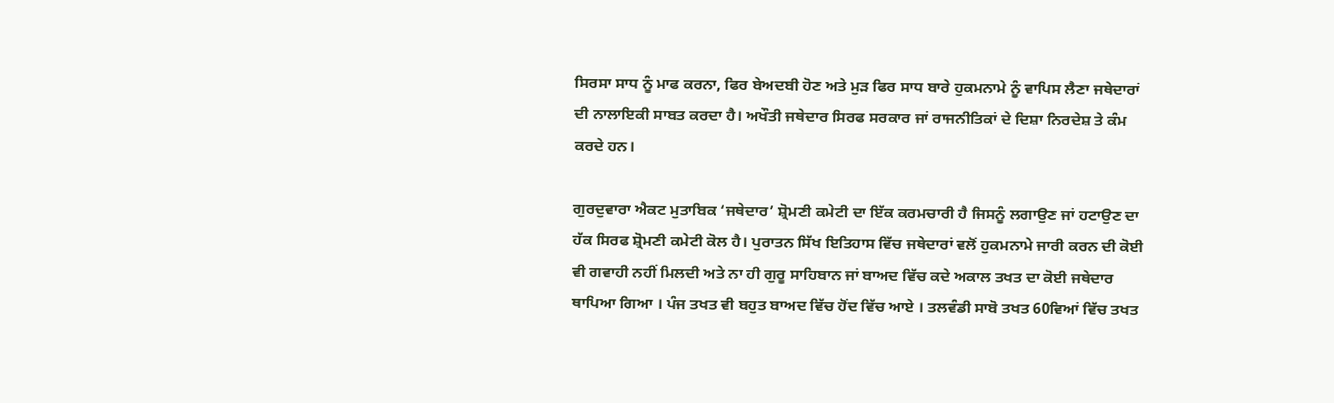ਸਿਰਸਾ ਸਾਧ ਨੂੰ ਮਾਫ ਕਰਨਾ, ਫਿਰ ਬੇਅਦਬੀ ਹੋਣ ਅਤੇ ਮੁੜ ਫਿਰ ਸਾਧ ਬਾਰੇ ਹੁਕਮਨਾਮੇ ਨੂੰ ਵਾਪਿਸ ਲੈਣਾ ਜਥੇਦਾਰਾਂ ਦੀ ਨਾਲਾਇਕੀ ਸਾਬਤ ਕਰਦਾ ਹੈ। ਅਖੌਤੀ ਜਥੇਦਾਰ ਸਿਰਫ ਸਰਕਾਰ ਜਾਂ ਰਾਜਨੀਤਿਕਾਂ ਦੇ ਦਿਸ਼ਾ ਨਿਰਦੇਸ਼ ਤੇ ਕੰਮ ਕਰਦੇ ਹਨ।

ਗੁਰਦੁਵਾਰਾ ਐਕਟ ਮੁਤਾਬਿਕ ‘ਜਥੇਦਾਰ’ ਸ਼੍ਰੋਮਣੀ ਕਮੇਟੀ ਦਾ ਇੱਕ ਕਰਮਚਾਰੀ ਹੈ ਜਿਸਨੂੰ ਲਗਾਉਣ ਜਾਂ ਹਟਾਉਣ ਦਾ ਹੱਕ ਸਿਰਫ ਸ਼੍ਰੋਮਣੀ ਕਮੇਟੀ ਕੋਲ ਹੈ। ਪੁਰਾਤਨ ਸਿੱਖ ਇਤਿਹਾਸ ਵਿੱਚ ਜਥੇਦਾਰਾਂ ਵਲੋਂ ਹੁਕਮਨਾਮੇ ਜਾਰੀ ਕਰਨ ਦੀ ਕੋਈ ਵੀ ਗਵਾਹੀ ਨਹੀਂ ਮਿਲਦੀ ਅਤੇ ਨਾ ਹੀ ਗੁਰੂ ਸਾਹਿਬਾਨ ਜਾਂ ਬਾਅਦ ਵਿੱਚ ਕਦੇ ਅਕਾਲ ਤਖਤ ਦਾ ਕੋਈ ਜਥੇਦਾਰ ਥਾਪਿਆ ਗਿਆ । ਪੰਜ ਤਖਤ ਵੀ ਬਹੁਤ ਬਾਅਦ ਵਿੱਚ ਹੋਂਦ ਵਿੱਚ ਆਏ । ਤਲਵੰਡੀ ਸਾਬੋ ਤਖਤ 60ਵਿਆਂ ਵਿੱਚ ਤਖਤ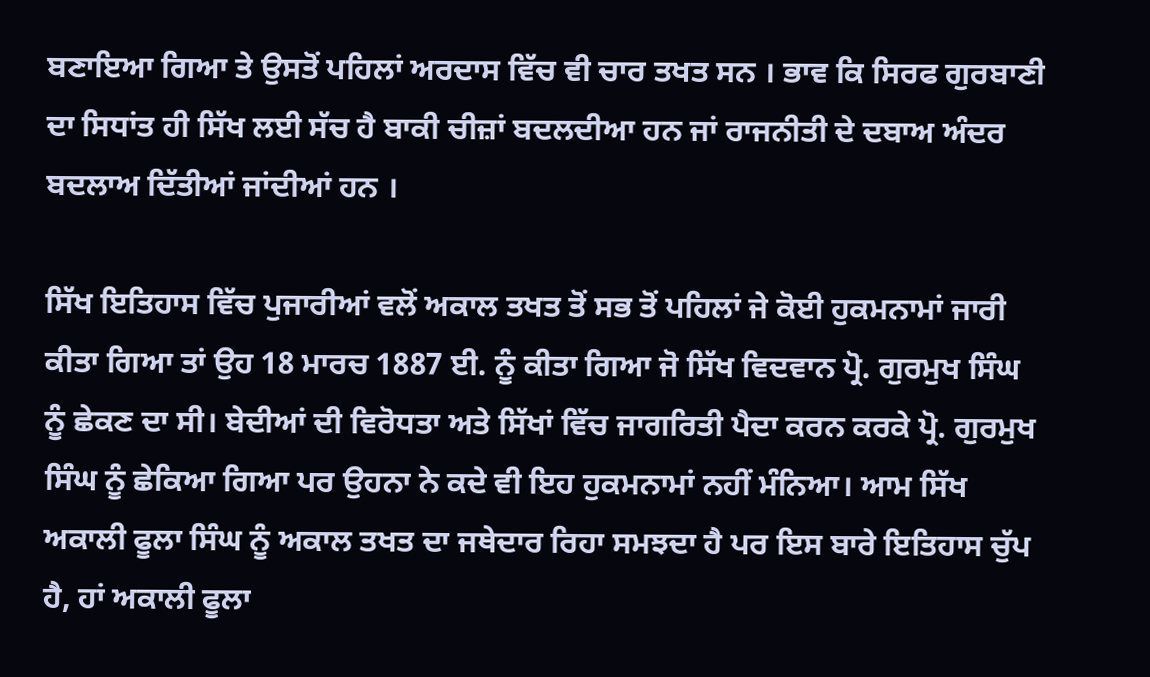ਬਣਾਇਆ ਗਿਆ ਤੇ ਉਸਤੋਂ ਪਹਿਲਾਂ ਅਰਦਾਸ ਵਿੱਚ ਵੀ ਚਾਰ ਤਖਤ ਸਨ । ਭਾਵ ਕਿ ਸਿਰਫ ਗੁਰਬਾਣੀ ਦਾ ਸਿਧਾਂਤ ਹੀ ਸਿੱਖ ਲਈ ਸੱਚ ਹੈ ਬਾਕੀ ਚੀਜ਼ਾਂ ਬਦਲਦੀਆ ਹਨ ਜਾਂ ਰਾਜਨੀਤੀ ਦੇ ਦਬਾਅ ਅੰਦਰ ਬਦਲਾਅ ਦਿੱਤੀਆਂ ਜਾਂਦੀਆਂ ਹਨ ।

ਸਿੱਖ ਇਤਿਹਾਸ ਵਿੱਚ ਪੁਜਾਰੀਆਂ ਵਲੋਂ ਅਕਾਲ ਤਖਤ ਤੋਂ ਸਭ ਤੋਂ ਪਹਿਲਾਂ ਜੇ ਕੋਈ ਹੁਕਮਨਾਮਾਂ ਜਾਰੀ ਕੀਤਾ ਗਿਆ ਤਾਂ ਉਹ 18 ਮਾਰਚ 1887 ਈ. ਨੂੰ ਕੀਤਾ ਗਿਆ ਜੋ ਸਿੱਖ ਵਿਦਵਾਨ ਪ੍ਰੋ. ਗੁਰਮੁਖ ਸਿੰਘ ਨੂੰ ਛੇਕਣ ਦਾ ਸੀ। ਬੇਦੀਆਂ ਦੀ ਵਿਰੋਧਤਾ ਅਤੇ ਸਿੱਖਾਂ ਵਿੱਚ ਜਾਗਰਿਤੀ ਪੈਦਾ ਕਰਨ ਕਰਕੇ ਪ੍ਰੋ. ਗੁਰਮੁਖ ਸਿੰਘ ਨੂੰ ਛੇਕਿਆ ਗਿਆ ਪਰ ਉਹਨਾ ਨੇ ਕਦੇ ਵੀ ਇਹ ਹੁਕਮਨਾਮਾਂ ਨਹੀਂ ਮੰਨਿਆ। ਆਮ ਸਿੱਖ ਅਕਾਲੀ ਫੂਲਾ ਸਿੰਘ ਨੂੰ ਅਕਾਲ ਤਖਤ ਦਾ ਜਥੇਦਾਰ ਰਿਹਾ ਸਮਝਦਾ ਹੈ ਪਰ ਇਸ ਬਾਰੇ ਇਤਿਹਾਸ ਚੁੱਪ ਹੈ, ਹਾਂ ਅਕਾਲੀ ਫੂਲਾ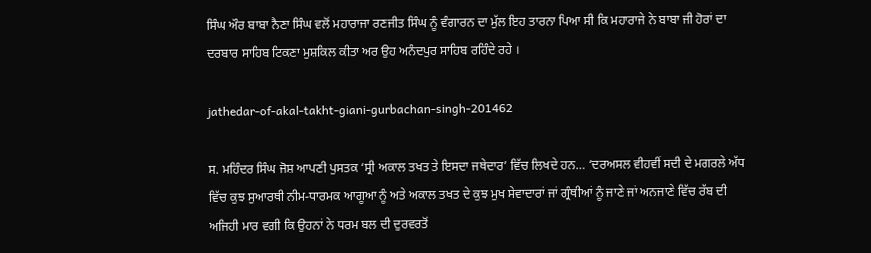ਸਿੰਘ ਔਰ ਬਾਬਾ ਨੈਣਾ ਸਿੰਘ ਵਲੋਂ ਮਹਾਰਾਜਾ ਰਣਜੀਤ ਸਿੰਘ ਨੂੰ ਵੰਗਾਰਨ ਦਾ ਮੁੱਲ ਇਹ ਤਾਰਨਾ ਪਿਆ ਸੀ ਕਿ ਮਹਾਰਾਜੇ ਨੇ ਬਾਬਾ ਜੀ ਹੋਰਾਂ ਦਾ ਦਰਬਾਰ ਸਾਹਿਬ ਟਿਕਣਾ ਮੁਸ਼ਕਿਲ ਕੀਤਾ ਅਰ ਉਹ ਅਨੰਦਪੁਰ ਸਾਹਿਬ ਰਹਿੰਦੇ ਰਹੇ ।

jathedar-of-akal-takht-giani-gurbachan-singh-201462

ਸ. ਮਹਿੰਦਰ ਸਿੰਘ ਜੋਸ਼ ਆਪਣੀ ਪੁਸਤਕ ‘ਸ੍ਰੀ ਅਕਾਲ ਤਖਤ ਤੇ ਇਸਦਾ ਜਥੇਦਾਰ’ ਵਿੱਚ ਲਿਖਦੇ ਹਨ… ‘ਦਰਅਸਲ ਵੀਹਵੀਂ ਸਦੀ ਦੇ ਮਗਰਲੇ ਅੱਧ ਵਿੱਚ ਕੁਝ ਸੁਆਰਥੀ ਨੀਮ-ਧਾਰਮਕ ਆਗੂਆ ਨੂੰ ਅਤੇ ਅਕਾਲ ਤਖਤ ਦੇ ਕੁਝ ਮੁਖ ਸੇਵਾਦਾਰਾਂ ਜਾਂ ਗ੍ਰੰਥੀਆਂ ਨੂੰ ਜਾਣੇ ਜਾਂ ਅਨਜਾਣੇ ਵਿੱਚ ਰੱਬ ਦੀ ਅਜਿਹੀ ਮਾਰ ਵਗੀ ਕਿ ਉਹਨਾਂ ਨੇ ਧਰਮ ਬਲ ਦੀ ਦੁਰਵਰਤੋਂ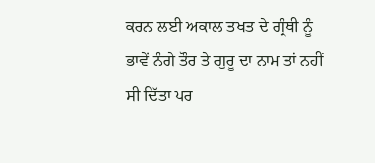ਕਰਨ ਲਈ ਅਕਾਲ ਤਖਤ ਦੇ ਗ੍ਰੰਥੀ ਨੂੰ ਭਾਵੇਂ ਨੰਗੇ ਤੌਰ ਤੇ ਗੁਰੂ ਦਾ ਨਾਮ ਤਾਂ ਨਹੀਂ ਸੀ ਦਿੱਤਾ ਪਰ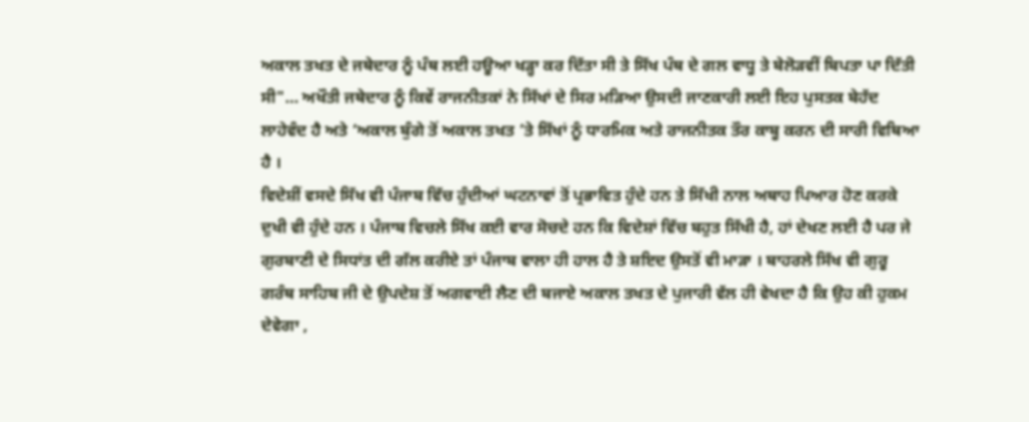ਅਕਾਲ ਤਖਤ ਦੇ ਜਥੇਦਾਰ ਨੂੰ ਪੰਥ ਲਈ ਹਊਆ ਖੜ੍ਹਾ ਕਰ ਦਿੱਤਾ ਸੀ ਤੇ ਸਿੱਖ ਪੰਥ ਦੇ ਗਲ ਵਾਧੂ ਤੇ ਬੇਲੋੜਵੀਂ ਬਿਪਤਾ ਪਾ ਦਿੱਤੀ ਸੀ"… ਅਖੌਤੀ ਜਥੇਦਾਰ ਨੂੰ ਕਿਵੇਂ ਰਾਜਨੀਤਕਾਂ ਨੇ ਸਿੱਖਾਂ ਦੇ ਸਿਰ ਮੜਿਆ ਉਸਦੀ ਜਾਣਕਾਰੀ ਲਈ ਇਹ ਪੁਸਤਕ ਬੇਹੱਦ ਲਾਹੇਵੰਦ ਹੈ ਅਤੇ ‘ਅਕਾਲ ਬੁੰਗੇ ਤੋਂ ਅਕਾਲ ਤਖਤ ’ਤੇ ਸਿੱਖਾਂ ਨੂੰ ਧਾਰਮਿਕ ਅਤੇ ਰਾਜਨੀਤਕ ਤੌਰ ਕਾਬੂ ਕਰਨ ਦੀ ਸਾਰੀ ਵਿਥਿਆ ਹੈ ।
ਵਿਦੇਸ਼ੀਂ ਵਸਦੇ ਸਿੱਖ ਵੀ ਪੰਜਾਬ ਵਿੱਚ ਹੁੰਦੀਆਂ ਘਟਨਾਵਾਂ ਤੋਂ ਪ੍ਰਭਾਵਿਤ ਹੁੰਦੇ ਹਨ ਤੇ ਸਿੱਖੀ ਨਾਲ ਅਥਾਹ ਪਿਆਰ ਹੋਣ ਕਰਕੇ ਦੁਖੀ ਵੀ ਹੁੰਦੇ ਹਨ । ਪੰਜਾਬ ਵਿਚਲੇ ਸਿੱਖ ਕਈ ਵਾਰ ਸੋਚਦੇ ਹਨ ਕਿ ਵਿਦੇਸ਼ਾਂ ਵਿੱਚ ਬਹੁਤ ਸਿੱਖੀ ਹੈ, ਹਾਂ ਦੇਖਣ ਲਈ ਹੈ ਪਰ ਜੇ ਗੁਰਬਾਣੀ ਦੇ ਸਿਧਾਂਤ ਦੀ ਗੱਲ ਕਰੀਏ ਤਾਂ ਪੰਜਾਬ ਵਾਲਾ ਹੀ ਹਾਲ ਹੈ ਤੇ ਸ਼ਇਦ ਉਸਤੋਂ ਵੀ ਮਾੜਾ । ਬਾਹਰਲੇ ਸਿੱਖ ਵੀ ਗੁਰੂ ਗਰੰਥ ਸਾਹਿਬ ਜੀ ਦੇ ਉਪਦੇਸ਼ ਤੋਂ ਅਗਵਾਈ ਲੈਣ ਦੀ ਬਜਾਏ ਅਕਾਲ ਤਖਤ ਦੇ ਪੁਜਾਰੀ ਵੱਲ ਹੀ ਵੇਖਦਾ ਹੈ ਕਿ ਉਹ ਕੀ ਹੁਕਮ ਦੇਵੇਗਾ ,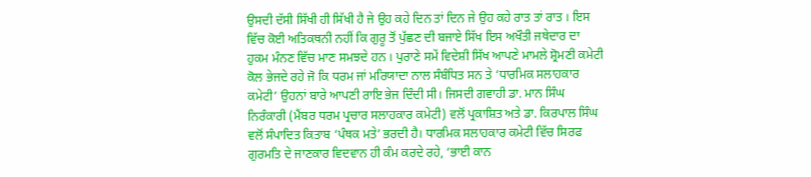ਉਸਦੀ ਦੱਸੀ ਸਿੱਖੀ ਹੀ ਸਿੱਖੀ ਹੈ ਜੇ ਉਹ ਕਹੇ ਦਿਨ ਤਾਂ ਦਿਨ ਜੇ ਉਹ ਕਹੇ ਰਾਤ ਤਾਂ ਰਾਤ । ਇਸ ਵਿੱਚ ਕੋਈ ਅਤਿਕਥਨੀ ਨਹੀਂ ਕਿ ਗੁਰੂ ਤੋਂ ਪੁੱਛਣ ਦੀ ਬਜਾਏ ਸਿੱਖ ਇਸ ਅਖੌਤੀ ਜਥੇਦਾਰ ਦਾ ਹੁਕਮ ਮੰਨਣ ਵਿੱਚ ਮਾਣ ਸਮਝਦੇ ਹਨ । ਪੁਰਾਣੇ ਸਮੇਂ ਵਿਦੇਸ਼ੀ ਸਿੱਖ ਆਪਣੇ ਮਾਮਲੇ ਸ਼੍ਰੋਮਣੀ ਕਮੇਟੀ ਕੋਲ ਭੇਜਦੇ ਰਹੇ ਜੋ ਕਿ ਧਰਮ ਜਾਂ ਮਰਿਯਾਦਾ ਨਾਲ ਸੰਬੰਧਿਤ ਸਨ ਤੇ ‘ਧਾਰਮਿਕ ਸਲਾਹਕਾਰ ਕਮੇਟੀ’ ਉਹਨਾਂ ਬਾਰੇ ਆਪਣੀ ਰਾਇ ਭੇਜ ਦਿੰਦੀ ਸੀ। ਜਿਸਦੀ ਗਵਾਹੀ ਡਾ. ਮਾਨ ਸਿੰਘ ਨਿਰੰਕਾਰੀ (ਮੈਂਬਰ ਧਰਮ ਪ੍ਰਚਾਰ ਸਲਾਹਕਾਰ ਕਮੇਟੀ) ਵਲੋਂ ਪ੍ਰਕਾਸ਼ਿਤ ਅਤੇ ਡਾ. ਕਿਰਪਾਲ ਸਿੰਘ ਵਲੋਂ ਸੰਪਾਦਿਤ ਕਿਤਾਬ ‘ਪੰਥਕ ਮਤੇ’ ਭਰਦੀ ਹੈ। ਧਾਰਮਿਕ ਸਲਾਹਕਾਰ ਕਮੇਟੀ ਵਿੱਚ ਸਿਰਫ ਗੁਰਮਤਿ ਦੇ ਜਾਣਕਾਰ ਵਿਦਵਾਨ ਹੀ ਕੰਮ ਕਰਦੇ ਰਹੇ, ‘ਭਾਈ ਕਾਨ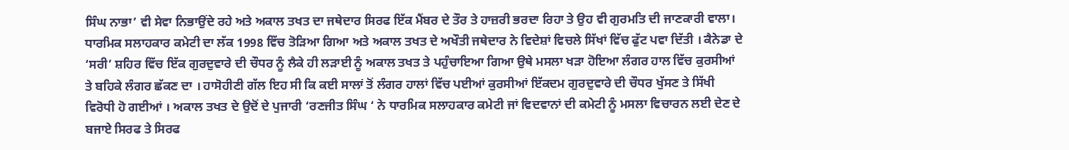ਸਿੰਘ ਨਾਭਾ’ ਵੀ ਸੇਵਾ ਨਿਭਾਉਂਦੇ ਰਹੇ ਅਤੇ ਅਕਾਲ ਤਖਤ ਦਾ ਜਥੇਦਾਰ ਸਿਰਫ ਇੱਕ ਮੈਂਬਰ ਦੇ ਤੌਰ ਤੇ ਹਾਜ਼ਰੀ ਭਰਦਾ ਰਿਹਾ ਤੇ ਉਹ ਵੀ ਗੁਰਮਤਿ ਦੀ ਜਾਣਕਾਰੀ ਵਾਲਾ।
ਧਾਰਮਿਕ ਸਲਾਹਕਾਰ ਕਮੇਟੀ ਦਾ ਲੱਕ 1998 ਵਿੱਚ ਤੋੜਿਆ ਗਿਆ ਅਤੇ ਅਕਾਲ ਤਖਤ ਦੇ ਅਖੌਤੀ ਜਥੇਦਾਰ ਨੇ ਵਿਦੇਸ਼ਾਂ ਵਿਚਲੇ ਸਿੱਖਾਂ ਵਿੱਚ ਫੁੱਟ ਪਵਾ ਦਿੱਤੀ । ਕੈਨੇਡਾ ਦੇ ‘ਸਰੀ’ ਸ਼ਹਿਰ ਵਿੱਚ ਇੱਕ ਗੁਰਦੁਵਾਰੇ ਦੀ ਚੌਧਰ ਨੂੰ ਲੈਕੇ ਹੀ ਲੜਾਈ ਨੂੰ ਅਕਾਲ ਤਖਤ ਤੇ ਪਹੁੰਚਾਇਆ ਗਿਆ ਉਥੇ ਮਸਲਾ ਖੜਾ ਹੋਇਆ ਲੰਗਰ ਹਾਲ ਵਿੱਚ ਕੁਰਸੀਆਂ ਤੇ ਬਹਿਕੇ ਲੰਗਰ ਛੱਕਣ ਦਾ । ਹਾਸੋਹੀਣੀ ਗੱਲ ਇਹ ਸੀ ਕਿ ਕਈ ਸਾਲਾਂ ਤੋਂ ਲੰਗਰ ਹਾਲਾਂ ਵਿੱਚ ਪਈਆਂ ਕੁਰਸੀਆਂ ਇੱਕਦਮ ਗੁਰਦੁਵਾਰੇ ਦੀ ਚੌਧਰ ਖੁੱਸਣ ਤੇ ਸਿੱਖੀ ਵਿਰੋਧੀ ਹੋ ਗਈਆਂ । ਅਕਾਲ ਤਖਤ ਦੇ ਉਦੋਂ ਦੇ ਪੁਜਾਰੀ ‘ਰਣਜੀਤ ਸਿੰਘ ‘ ਨੇ ਧਾਰਮਿਕ ਸਲਾਹਕਾਰ ਕਮੇਟੀ ਜਾਂ ਵਿਦਵਾਨਾਂ ਦੀ ਕਮੇਟੀ ਨੂੰ ਮਸਲਾ ਵਿਚਾਰਨ ਲਈ ਦੇਣ ਦੇ ਬਜਾਏ ਸਿਰਫ ਤੇ ਸਿਰਫ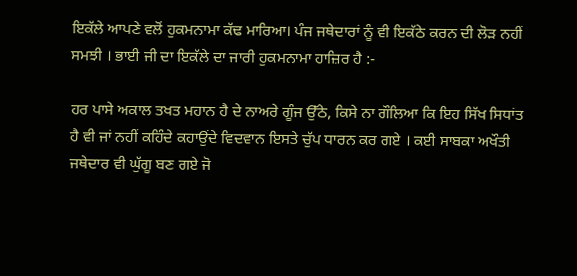ਇਕੱਲੇ ਆਪਣੇ ਵਲੋਂ ਹੁਕਮਨਾਮਾ ਕੱਢ ਮਾਰਿਆ। ਪੰਜ ਜਥੇਦਾਰਾਂ ਨੂੰ ਵੀ ਇਕੱਠੇ ਕਰਨ ਦੀ ਲੋੜ ਨਹੀਂ ਸਮਝੀ । ਭਾਈ ਜੀ ਦਾ ਇਕੱਲੇ ਦਾ ਜਾਰੀ ਹੁਕਮਨਾਮਾ ਹਾਜ਼ਿਰ ਹੈ :-

ਹਰ ਪਾਸੇ ਅਕਾਲ ਤਖਤ ਮਹਾਨ ਹੈ ਦੇ ਨਾਅਰੇ ਗੂੰਜ ਉੱਠੇ, ਕਿਸੇ ਨਾ ਗੌਲਿਆ ਕਿ ਇਹ ਸਿੱਖ ਸਿਧਾਂਤ ਹੈ ਵੀ ਜਾਂ ਨਹੀਂ ਕਹਿੰਦੇ ਕਹਾਉਂਦੇ ਵਿਦਵਾਨ ਇਸਤੇ ਚੁੱਪ ਧਾਰਨ ਕਰ ਗਏ । ਕਈ ਸਾਬਕਾ ਅਖੌਤੀ ਜਥੇਦਾਰ ਵੀ ਘੁੱਗੂ ਬਣ ਗਏ ਜੋ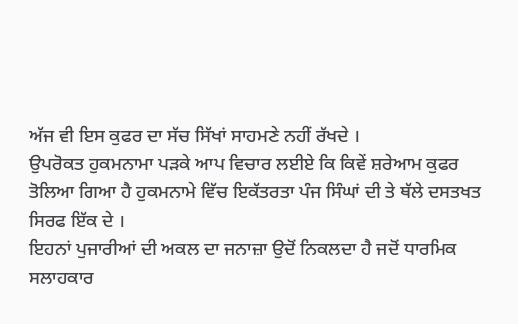ਅੱਜ ਵੀ ਇਸ ਕੁਫਰ ਦਾ ਸੱਚ ਸਿੱਖਾਂ ਸਾਹਮਣੇ ਨਹੀਂ ਰੱਖਦੇ ।
ਉਪਰੋਕਤ ਹੁਕਮਨਾਮਾ ਪੜਕੇ ਆਪ ਵਿਚਾਰ ਲਈਏ ਕਿ ਕਿਵੇਂ ਸ਼ਰੇਆਮ ਕੁਫਰ ਤੋਲਿਆ ਗਿਆ ਹੈ ਹੁਕਮਨਾਮੇ ਵਿੱਚ ਇਕੱਤਰਤਾ ਪੰਜ ਸਿੰਘਾਂ ਦੀ ਤੇ ਥੱਲੇ ਦਸਤਖਤ ਸਿਰਫ ਇੱਕ ਦੇ ।
ਇਹਨਾਂ ਪੁਜਾਰੀਆਂ ਦੀ ਅਕਲ ਦਾ ਜਨਾਜ਼ਾ ਉਦੋਂ ਨਿਕਲਦਾ ਹੈ ਜਦੋਂ ਧਾਰਮਿਕ ਸਲਾਹਕਾਰ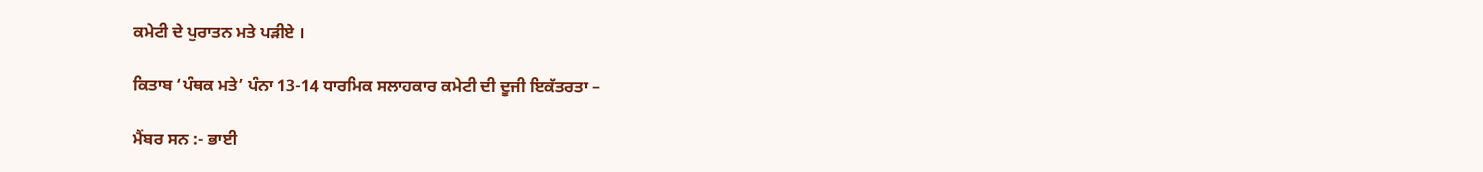ਕਮੇਟੀ ਦੇ ਪੁਰਾਤਨ ਮਤੇ ਪੜੀਏ ।

ਕਿਤਾਬ ‘ਪੰਥਕ ਮਤੇ’ ਪੰਨਾ 13-14 ਧਾਰਮਿਕ ਸਲਾਹਕਾਰ ਕਮੇਟੀ ਦੀ ਦੂਜੀ ਇਕੱਤਰਤਾ –

ਮੈਂਬਰ ਸਨ :- ਭਾਈ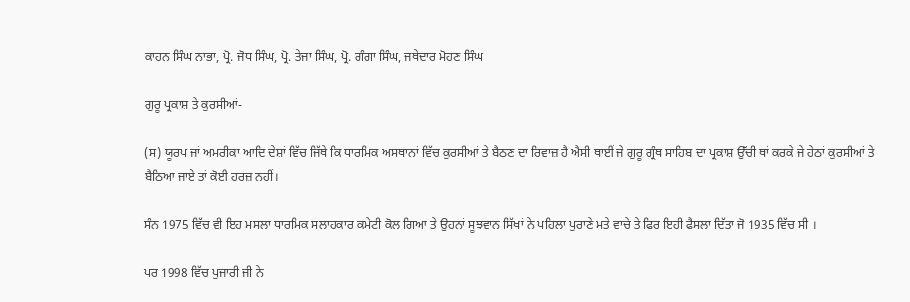ਕਾਹਨ ਸਿੰਘ ਨਾਭਾ, ਪ੍ਰੋ. ਜੋਧ ਸਿੰਘ, ਪ੍ਰੋ. ਤੇਜਾ ਸਿੰਘ, ਪ੍ਰੋ. ਗੰਗਾ ਸਿੰਘ, ਜਥੇਦਾਰ ਮੋਹਣ ਸਿੰਘ

ਗੁਰੂ ਪ੍ਰਕਾਸ਼ ਤੇ ਕੁਰਸੀਆਂ-

(ਸ) ਯੂਰਪ ਜਾਂ ਅਮਰੀਕਾ ਆਦਿ ਦੇਸ਼ਾਂ ਵਿੱਚ ਜਿੱਥੇ ਕਿ ਧਾਰਮਿਕ ਅਸਥਾਨਾਂ ਵਿੱਚ ਕੁਰਸੀਆਂ ਤੇ ਬੈਠਣ ਦਾ ਰਿਵਾਜ਼ ਹੈ ਐਸੀ ਥਾਈਂ ਜੇ ਗੁਰੂ ਗ੍ਰੰਥ ਸਾਹਿਬ ਦਾ ਪ੍ਰਕਾਸ਼ ਉੱਚੀ ਥਾਂ ਕਰਕੇ ਜੇ ਹੇਠਾਂ ਕੁਰਸੀਆਂ ਤੇ ਬੈਠਿਆ ਜਾਏ ਤਾਂ ਕੋਈ ਹਰਜ਼ ਨਹੀਂ।

ਸੰਨ 1975 ਵਿੱਚ ਵੀ ਇਹ ਮਸਲਾ ਧਾਰਮਿਕ ਸਲਾਹਕਾਰ ਕਮੇਟੀ ਕੋਲ ਗਿਆ ਤੇ ਉਹਨਾਂ ਸੂਝਵਾਨ ਸਿੱਖਾਂ ਨੇ ਪਹਿਲਾ ਪੁਰਾਣੇ ਮਤੇ ਵਾਚੇ ਤੇ ਫਿਰ ਇਹੀ ਫੈਸਲਾ ਦਿੱਤਾ ਜੋ 1935 ਵਿੱਚ ਸੀ ।

ਪਰ 1998 ਵਿੱਚ ਪੁਜਾਰੀ ਜੀ ਨੇ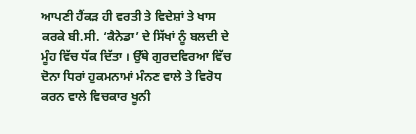ਆਪਣੀ ਹੈਂਕੜ ਹੀ ਵਰਤੀ ਤੇ ਵਿਦੇਸ਼ਾਂ ਤੇ ਖਾਸ ਕਰਕੇ ਬੀ.ਸੀ. ‘ਕੈਨੇਡਾ’ ਦੇ ਸਿੱਖਾਂ ਨੂੰ ਬਲਦੀ ਦੇ ਮੂੰਹ ਵਿੱਚ ਧੱਕ ਦਿੱਤਾ । ਉੱਥੇ ਗੁਰਦਵਿਰਆ ਵਿੱਚ ਦੋਨਾ ਧਿਰਾਂ ਹੁਕਮਨਾਮਾਂ ਮੰਨਣ ਵਾਲੇ ਤੇ ਵਿਰੋਧ ਕਰਨ ਵਾਲੇ ਵਿਚਕਾਰ ਖੂਨੀ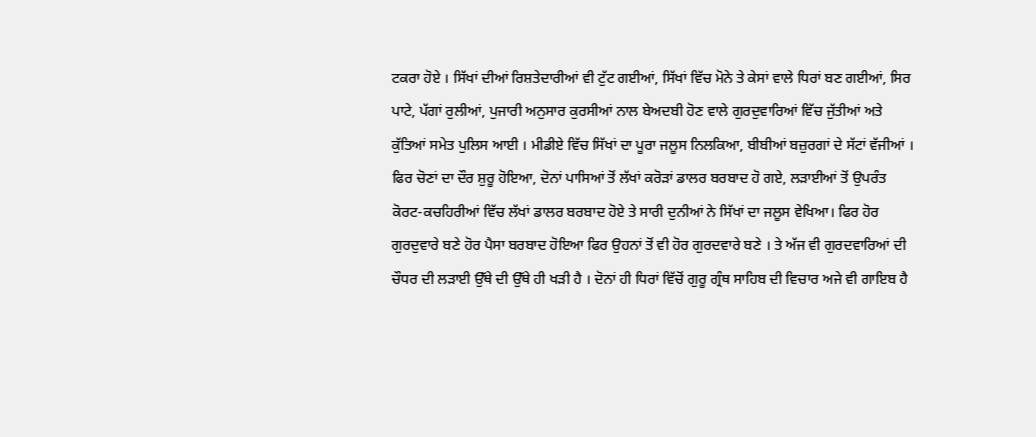ਟਕਰਾ ਹੋਏ । ਸਿੱਖਾਂ ਦੀਆਂ ਰਿਸ਼ਤੇਦਾਰੀਆਂ ਵੀ ਟੁੱਟ ਗਈਆਂ, ਸਿੱਖਾਂ ਵਿੱਚ ਮੋਨੇ ਤੇ ਕੇਸਾਂ ਵਾਲੇ ਧਿਰਾਂ ਬਣ ਗਈਆਂ, ਸਿਰ ਪਾਟੇ, ਪੱਗਾਂ ਰੁਲੀਆਂ, ਪੁਜਾਰੀ ਅਨੁਸਾਰ ਕੁਰਸੀਆਂ ਨਾਲ ਬੇਅਦਬੀ ਹੋਣ ਵਾਲੇ ਗੁਰਦੁਵਾਰਿਆਂ ਵਿੱਚ ਜੁੱਤੀਆਂ ਅਤੇ ਕੁੱਤਿਆਂ ਸਮੇਤ ਪੁਲਿਸ ਆਈ । ਮੀਡੀਏ ਵਿੱਚ ਸਿੱਖਾਂ ਦਾ ਪੂਰਾ ਜਲੂਸ ਨਿਲਕਿਆ, ਬੀਬੀਆਂ ਬਜ਼ੁਰਗਾਂ ਦੇ ਸੱਟਾਂ ਵੱਜੀਆਂ । ਫਿਰ ਚੋਣਾਂ ਦਾ ਦੌਰ ਸ਼ੁਰੂ ਹੋਇਆ, ਦੋਨਾਂ ਪਾਸਿਆਂ ਤੋਂ ਲੱਖਾਂ ਕਰੋੜਾਂ ਡਾਲਰ ਬਰਬਾਦ ਹੋ ਗਏ, ਲੜਾਈਆਂ ਤੋਂ ਉਪਰੰਤ ਕੋਰਟ-ਕਚਹਿਰੀਆਂ ਵਿੱਚ ਲੱਖਾਂ ਡਾਲਰ ਬਰਬਾਦ ਹੋਏ ਤੇ ਸਾਰੀ ਦੁਨੀਆਂ ਨੇ ਸਿੱਖਾਂ ਦਾ ਜਲੂਸ ਵੇਖਿਆ। ਫਿਰ ਹੋਰ ਗੁਰਦੁਵਾਰੇ ਬਣੇ ਹੋਰ ਪੈਸਾ ਬਰਬਾਦ ਹੋਇਆ ਫਿਰ ਉਹਨਾਂ ਤੋਂ ਵੀ ਹੋਰ ਗੁਰਦਵਾਰੇ ਬਣੇ । ਤੇ ਅੱਜ ਵੀ ਗੁਰਦਵਾਰਿਆਂ ਦੀ ਚੌਧਰ ਦੀ ਲੜਾਈ ਉੱਥੇ ਦੀ ਉੱਥੇ ਹੀ ਖੜੀ ਹੈ । ਦੋਨਾਂ ਹੀ ਧਿਰਾਂ ਵਿੱਚੋਂ ਗੁਰੂ ਗ੍ਰੰਥ ਸਾਹਿਬ ਦੀ ਵਿਚਾਰ ਅਜੇ ਵੀ ਗਾਇਬ ਹੈ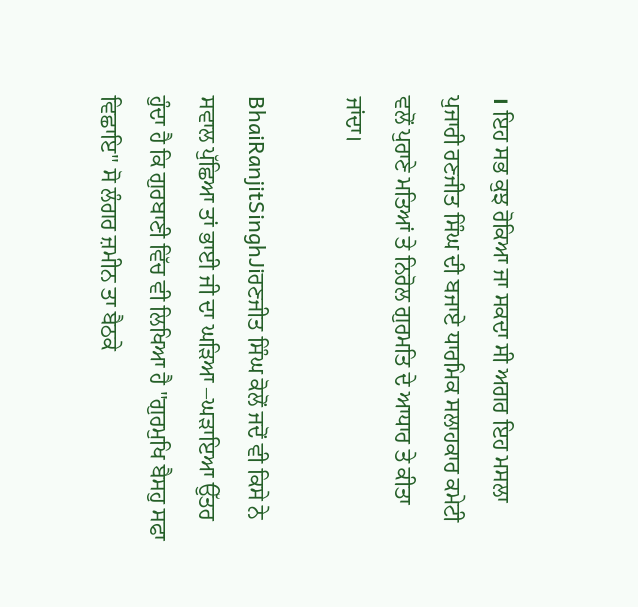। ਇਹ ਸਭ ਕੁਝ ਰੋਕਿਆ ਜਾ ਸਕਦਾ ਸੀ ਅਗਰ ਇਹ ਮਸਲਾ ਪੁਜਾਰੀ ਰਣਜੀਤ ਸਿੰਘ ਦੀ ਬਜਾਏ ਧਾਰਮਿਕ ਸਲਾਹਕਾਰ ਕਮੇਟੀ ਵਲੋਂ ਪੁਰਾਣੇ ਮਤਿਆਂ ਤੇ ਨਿਰੋਲ ਗੁਰਮਤਿ ਦੇ ਆਧਾਰ ਤੇ ਕੀਤਾ ਜਾਂਦਾ।

BhaiRanjitSinghJiਰਣਜੀਤ ਸਿੰਘ ਕੋਲੋਂ ਜਦੋਂ ਵੀ ਕਿਸੇ ਨੇ ਸਵਾਲ ਪੁੱਛਿਆ ਤਾਂ ਭਾਈ ਜੀ ਦਾ ਘੜਿਆ –ਘੜਾਇਆ ਉੱਤਰ ਹੁੰਦਾ ਹੈ ਕਿ ਗੁਰਬਾਣੀ ਵਿੱਚ ਵੀ ਲਿਖਿਆ ਹੈ "ਗੁਰਮੁਖਿ ਬੈਸਹੁ ਸਫਾ ਵਿਛਾਇ" ਸੋ ਲੰਗਰ ਜ਼ਮੀਨ ਤਾ ਬੈਠਕੇ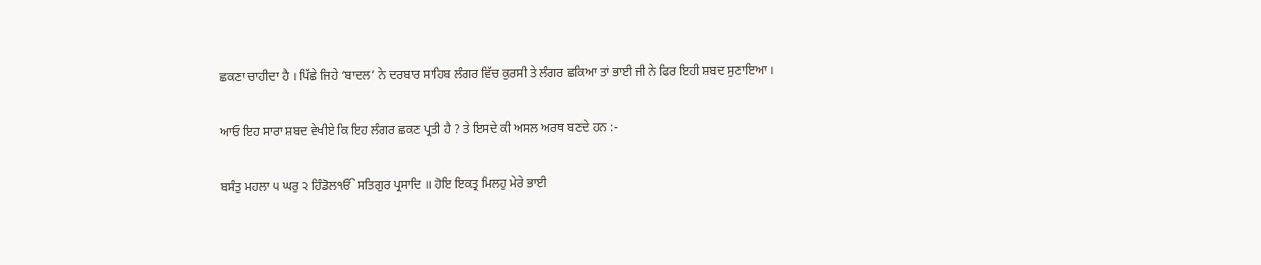ਛਕਣਾ ਚਾਹੀਦਾ ਹੈ । ਪਿੱਛੇ ਜਿਹੇ ‘ਬਾਦਲ’ ਨੇ ਦਰਬਾਰ ਸਾਹਿਬ ਲੰਗਰ ਵਿੱਚ ਕੁਰਸੀ ਤੇ ਲੰਗਰ ਛਕਿਆ ਤਾਂ ਭਾਈ ਜੀ ਨੇ ਫਿਰ ਇਹੀ ਸ਼ਬਦ ਸੁਣਾਇਆ ।

ਆਓ ਇਹ ਸਾਰਾ ਸ਼ਬਦ ਵੇਖੀਏ ਕਿ ਇਹ ਲੰਗਰ ਛਕਣ ਪ੍ਰਤੀ ਹੈ ? ਤੇ ਇਸਦੇ ਕੀ ਅਸਲ ਅਰਥ ਬਣਦੇ ਹਨ :-

ਬਸੰਤੁ ਮਹਲਾ ੫ ਘਰੁ ੨ ਹਿੰਡੋਲੴ ਸਤਿਗੁਰ ਪ੍ਰਸਾਦਿ ॥ ਹੋਇ ਇਕਤ੍ਰ ਮਿਲਹੁ ਮੇਰੇ ਭਾਈ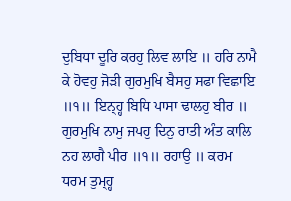ਦੁਬਿਧਾ ਦੂਰਿ ਕਰਹੁ ਲਿਵ ਲਾਇ ॥ ਹਰਿ ਨਾਮੈ ਕੇ ਹੋਵਹੁ ਜੋੜੀ ਗੁਰਮੁਖਿ ਬੈਸਹੁ ਸਫਾ ਵਿਛਾਇ ॥੧॥ ਇਨ੍ਹ੍ਹ ਬਿਧਿ ਪਾਸਾ ਢਾਲਹੁ ਬੀਰ ॥ ਗੁਰਮੁਖਿ ਨਾਮੁ ਜਪਹੁ ਦਿਨੁ ਰਾਤੀ ਅੰਤ ਕਾਲਿ ਨਹ ਲਾਗੈ ਪੀਰ ॥੧॥ ਰਹਾਉ ॥ ਕਰਮ ਧਰਮ ਤੁਮ੍ਹ੍ਹ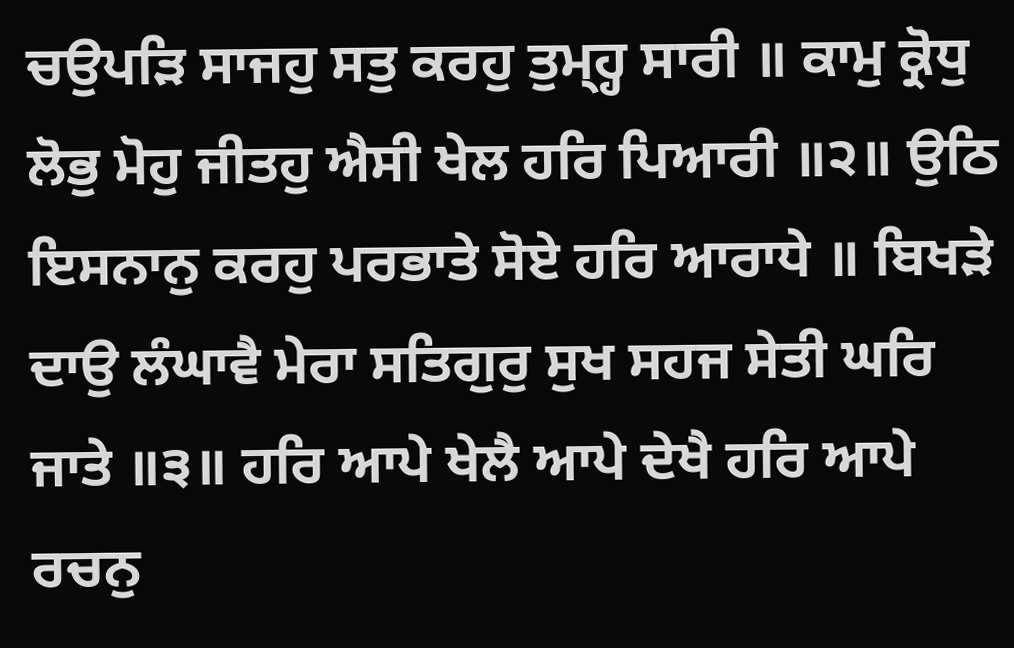ਚਉਪੜਿ ਸਾਜਹੁ ਸਤੁ ਕਰਹੁ ਤੁਮ੍ਹ੍ਹ ਸਾਰੀ ॥ ਕਾਮੁ ਕ੍ਰੋਧੁ ਲੋਭੁ ਮੋਹੁ ਜੀਤਹੁ ਐਸੀ ਖੇਲ ਹਰਿ ਪਿਆਰੀ ॥੨॥ ਉਠਿ ਇਸਨਾਨੁ ਕਰਹੁ ਪਰਭਾਤੇ ਸੋਏ ਹਰਿ ਆਰਾਧੇ ॥ ਬਿਖੜੇ ਦਾਉ ਲੰਘਾਵੈ ਮੇਰਾ ਸਤਿਗੁਰੁ ਸੁਖ ਸਹਜ ਸੇਤੀ ਘਰਿ ਜਾਤੇ ॥੩॥ ਹਰਿ ਆਪੇ ਖੇਲੈ ਆਪੇ ਦੇਖੈ ਹਰਿ ਆਪੇ ਰਚਨੁ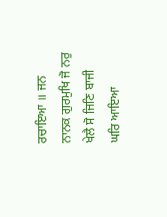ਰਚਾਇਆ ॥ ਜਨ ਨਾਨਕ ਗੁਰਮੁਖਿ ਜੋ ਨਰੁ ਖੇਲੈ ਸੋ ਜਿਣਿ ਬਾਜੀ ਘਰਿ ਆਇਆ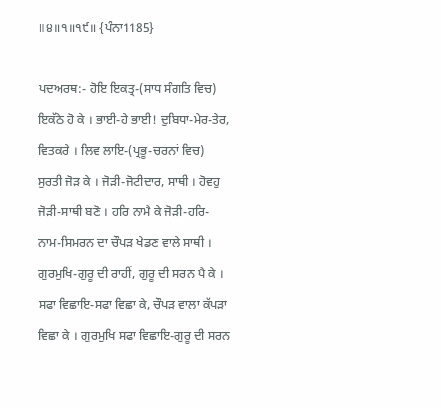॥੪॥੧॥੧੯॥ {ਪੰਨਾ1185}

ਪਦਅਰਥ:- ਹੋਇ ਇਕਤ੍ਰ-(ਸਾਧ ਸੰਗਤਿ ਵਿਚ) ਇਕੱਠੇ ਹੋ ਕੇ । ਭਾਈ-ਹੇ ਭਾਈ! ਦੁਬਿਧਾ-ਮੇਰ-ਤੇਰ, ਵਿਤਕਰੇ । ਲਿਵ ਲਾਇ-(ਪ੍ਰਭੂ-ਚਰਨਾਂ ਵਿਚ) ਸੁਰਤੀ ਜੋੜ ਕੇ । ਜੋੜੀ-ਜੋਟੀਦਾਰ, ਸਾਥੀ । ਹੋਵਹੁ ਜੋੜੀ-ਸਾਥੀ ਬਣੋ । ਹਰਿ ਨਾਮੈ ਕੇ ਜੋੜੀ-ਹਰਿ-ਨਾਮ-ਸਿਮਰਨ ਦਾ ਚੌਪੜ ਖੇਡਣ ਵਾਲੇ ਸਾਥੀ । ਗੁਰਮੁਖਿ-ਗੁਰੂ ਦੀ ਰਾਹੀਂ, ਗੁਰੂ ਦੀ ਸਰਨ ਪੈ ਕੇ । ਸਫਾ ਵਿਛਾਇ-ਸਫਾ ਵਿਛਾ ਕੇ, ਚੌਪੜ ਵਾਲਾ ਕੱਪੜਾ ਵਿਛਾ ਕੇ । ਗੁਰਮੁਖਿ ਸਫਾ ਵਿਛਾਇ-ਗੁਰੂ ਦੀ ਸਰਨ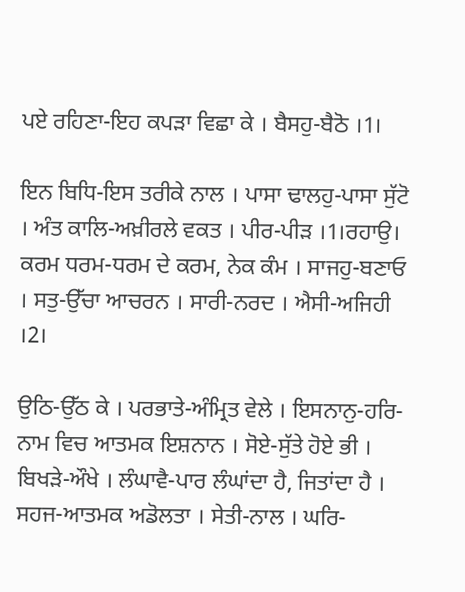ਪਏ ਰਹਿਣਾ-ਇਹ ਕਪੜਾ ਵਿਛਾ ਕੇ । ਬੈਸਹੁ-ਬੈਠੋ ।1।

ਇਨ ਬਿਧਿ-ਇਸ ਤਰੀਕੇ ਨਾਲ । ਪਾਸਾ ਢਾਲਹੁ-ਪਾਸਾ ਸੁੱਟੋ । ਅੰਤ ਕਾਲਿ-ਅਖ਼ੀਰਲੇ ਵਕਤ । ਪੀਰ-ਪੀੜ ।1।ਰਹਾਉ।
ਕਰਮ ਧਰਮ-ਧਰਮ ਦੇ ਕਰਮ, ਨੇਕ ਕੰਮ । ਸਾਜਹੁ-ਬਣਾਓ । ਸਤੁ-ਉੱਚਾ ਆਚਰਨ । ਸਾਰੀ-ਨਰਦ । ਐਸੀ-ਅਜਿਹੀ ।2।

ਉਠਿ-ਉੱਠ ਕੇ । ਪਰਭਾਤੇ-ਅੰਮ੍ਰਿਤ ਵੇਲੇ । ਇਸਨਾਨੁ-ਹਰਿ-ਨਾਮ ਵਿਚ ਆਤਮਕ ਇਸ਼ਨਾਨ । ਸੋਏ-ਸੁੱਤੇ ਹੋਏ ਭੀ । ਬਿਖੜੇ-ਔਖੇ । ਲੰਘਾਵੈ-ਪਾਰ ਲੰਘਾਂਦਾ ਹੈ, ਜਿਤਾਂਦਾ ਹੈ । ਸਹਜ-ਆਤਮਕ ਅਡੋਲਤਾ । ਸੇਤੀ-ਨਾਲ । ਘਰਿ-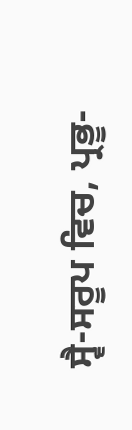ਸ੍ਵੈ-ਸਰੂਪ ਵਿਚ, ਪ੍ਰਭੂ-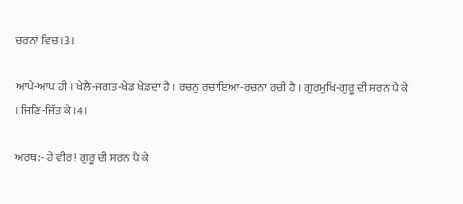ਚਰਨਾਂ ਵਿਚ ।3।

ਆਪੇ-ਆਪ ਹੀ । ਖੇਲੈ-ਜਗਤ-ਖੇਡ ਖੇਡਦਾ ਹੈ । ਰਚਨੁ ਰਚਾਇਆ-ਰਚਨਾ ਰਚੀ ਹੈ । ਗੁਰਮੁਖਿ-ਗੁਰੂ ਦੀ ਸਰਨ ਪੈ ਕੇ । ਜਿਣਿ-ਜਿੱਤ ਕੇ ।4।

ਅਰਥ:- ਹੇ ਵੀਰ! ਗੁਰੂ ਦੀ ਸਰਨ ਪੈ ਕੇ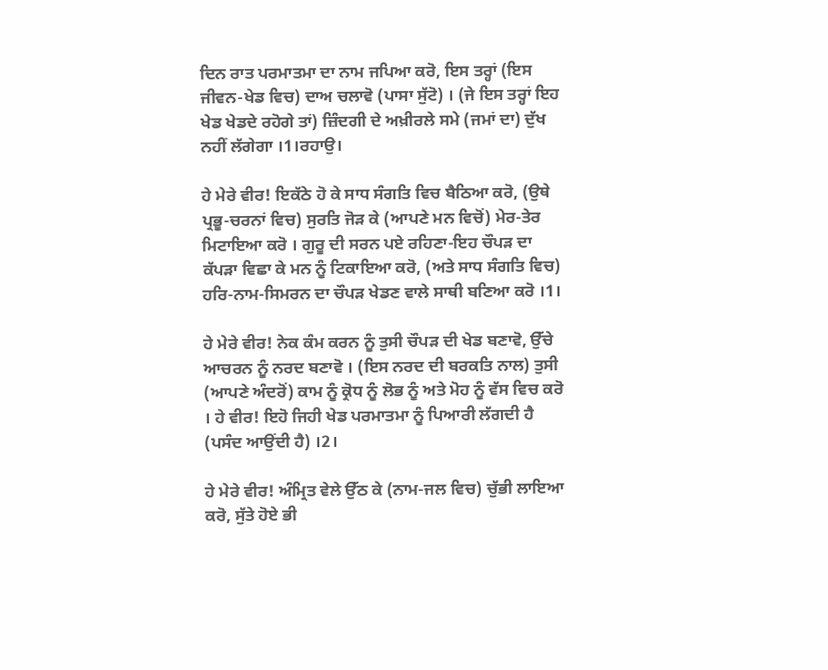ਦਿਨ ਰਾਤ ਪਰਮਾਤਮਾ ਦਾ ਨਾਮ ਜਪਿਆ ਕਰੋ, ਇਸ ਤਰ੍ਹਾਂ (ਇਸ ਜੀਵਨ-ਖੇਡ ਵਿਚ) ਦਾਅ ਚਲਾਵੋ (ਪਾਸਾ ਸੁੱਟੋ) । (ਜੇ ਇਸ ਤਰ੍ਹਾਂ ਇਹ ਖੇਡ ਖੇਡਦੇ ਰਹੋਗੇ ਤਾਂ) ਜ਼ਿੰਦਗੀ ਦੇ ਅਖ਼ੀਰਲੇ ਸਮੇ (ਜਮਾਂ ਦਾ) ਦੁੱਖ ਨਹੀਂ ਲੱਗੇਗਾ ।1।ਰਹਾਉ।

ਹੇ ਮੇਰੇ ਵੀਰ! ਇਕੱਠੇ ਹੋ ਕੇ ਸਾਧ ਸੰਗਤਿ ਵਿਚ ਬੈਠਿਆ ਕਰੋ, (ਉਥੇ ਪ੍ਰਭੂ-ਚਰਨਾਂ ਵਿਚ) ਸੁਰਤਿ ਜੋੜ ਕੇ (ਆਪਣੇ ਮਨ ਵਿਚੋਂ) ਮੇਰ-ਤੇਰ ਮਿਟਾਇਆ ਕਰੋ । ਗੁਰੂ ਦੀ ਸਰਨ ਪਏ ਰਹਿਣਾ-ਇਹ ਚੌਪੜ ਦਾ ਕੱਪੜਾ ਵਿਛਾ ਕੇ ਮਨ ਨੂੰ ਟਿਕਾਇਆ ਕਰੋ, (ਅਤੇ ਸਾਧ ਸੰਗਤਿ ਵਿਚ) ਹਰਿ-ਨਾਮ-ਸਿਮਰਨ ਦਾ ਚੌਪੜ ਖੇਡਣ ਵਾਲੇ ਸਾਥੀ ਬਣਿਆ ਕਰੋ ।1।

ਹੇ ਮੇਰੇ ਵੀਰ! ਨੇਕ ਕੰਮ ਕਰਨ ਨੂੰ ਤੁਸੀ ਚੌਪੜ ਦੀ ਖੇਡ ਬਣਾਵੋ, ਉੱਚੇ ਆਚਰਨ ਨੂੰ ਨਰਦ ਬਣਾਵੋ । (ਇਸ ਨਰਦ ਦੀ ਬਰਕਤਿ ਨਾਲ) ਤੁਸੀ (ਆਪਣੇ ਅੰਦਰੋਂ) ਕਾਮ ਨੂੰ ਕ੍ਰੋਧ ਨੂੰ ਲੋਭ ਨੂੰ ਅਤੇ ਮੋਹ ਨੂੰ ਵੱਸ ਵਿਚ ਕਰੋ । ਹੇ ਵੀਰ! ਇਹੋ ਜਿਹੀ ਖੇਡ ਪਰਮਾਤਮਾ ਨੂੰ ਪਿਆਰੀ ਲੱਗਦੀ ਹੈ (ਪਸੰਦ ਆਉਂਦੀ ਹੈ) ।2।

ਹੇ ਮੇਰੇ ਵੀਰ! ਅੰਮ੍ਰਿਤ ਵੇਲੇ ਉੱਠ ਕੇ (ਨਾਮ-ਜਲ ਵਿਚ) ਚੁੱਭੀ ਲਾਇਆ ਕਰੋ, ਸੁੱਤੇ ਹੋਏ ਭੀ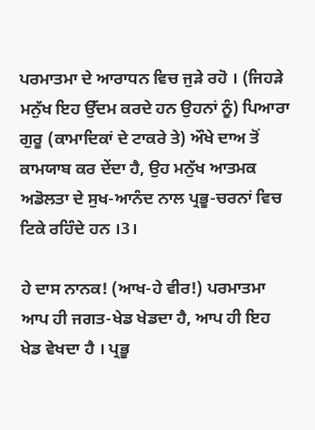ਪਰਮਾਤਮਾ ਦੇ ਆਰਾਧਨ ਵਿਚ ਜੁੜੇ ਰਹੋ । (ਜਿਹੜੇ ਮਨੁੱਖ ਇਹ ਉੱਦਮ ਕਰਦੇ ਹਨ ਉਹਨਾਂ ਨੂੰ) ਪਿਆਰਾ ਗੁਰੂ (ਕਾਮਾਦਿਕਾਂ ਦੇ ਟਾਕਰੇ ਤੇ) ਔਖੇ ਦਾਅ ਤੋਂ ਕਾਮਯਾਬ ਕਰ ਦੇਂਦਾ ਹੈ, ਉਹ ਮਨੁੱਖ ਆਤਮਕ ਅਡੋਲਤਾ ਦੇ ਸੁਖ-ਆਨੰਦ ਨਾਲ ਪ੍ਰਭੂ-ਚਰਨਾਂ ਵਿਚ ਟਿਕੇ ਰਹਿੰਦੇ ਹਨ ।3।

ਹੇ ਦਾਸ ਨਾਨਕ! (ਆਖ-ਹੇ ਵੀਰ!) ਪਰਮਾਤਮਾ ਆਪ ਹੀ ਜਗਤ-ਖੇਡ ਖੇਡਦਾ ਹੈ, ਆਪ ਹੀ ਇਹ ਖੇਡ ਵੇਖਦਾ ਹੈ । ਪ੍ਰਭੂ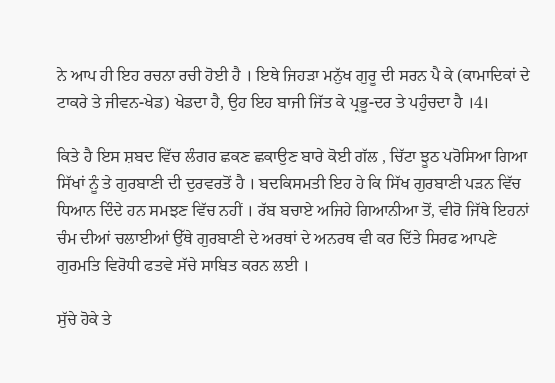ਨੇ ਆਪ ਹੀ ਇਹ ਰਚਨਾ ਰਚੀ ਹੋਈ ਹੈ । ਇਥੇ ਜਿਹੜਾ ਮਨੁੱਖ ਗੁਰੂ ਦੀ ਸਰਨ ਪੈ ਕੇ (ਕਾਮਾਦਿਕਾਂ ਦੇ ਟਾਕਰੇ ਤੇ ਜੀਵਨ-ਖੇਡ) ਖੇਡਦਾ ਹੈ, ਉਹ ਇਹ ਬਾਜੀ ਜਿੱਤ ਕੇ ਪ੍ਰਭੂ-ਦਰ ਤੇ ਪਹੁੰਚਦਾ ਹੈ ।4।

ਕਿਤੇ ਹੈ ਇਸ ਸ਼ਬਦ ਵਿੱਚ ਲੰਗਰ ਛਕਣ ਛਕਾਉਣ ਬਾਰੇ ਕੋਈ ਗੱਲ , ਚਿੱਟਾ ਝੂਠ ਪਰੋਸਿਆ ਗਿਆ ਸਿੱਖਾਂ ਨੂੰ ਤੇ ਗੁਰਬਾਣੀ ਦੀ ਦੁਰਵਰਤੋਂ ਹੈ । ਬਦਕਿਸਮਤੀ ਇਹ ਹੇ ਕਿ ਸਿੱਖ ਗੁਰਬਾਣੀ ਪੜਨ ਵਿੱਚ ਧਿਆਨ ਦਿੰਦੇ ਹਨ ਸਮਝਣ ਵਿੱਚ ਨਹੀਂ । ਰੱਬ ਬਚਾਏ ਅਜਿਹੇ ਗਿਆਨੀਆ ਤੋਂ, ਵੀਰੋ ਜਿੱਥੇ ਇਹਨਾਂ ਚੰਮ ਦੀਆਂ ਚਲਾਈਆਂ ਉੱਥੇ ਗੁਰਬਾਣੀ ਦੇ ਅਰਥਾਂ ਦੇ ਅਨਰਥ ਵੀ ਕਰ ਦਿੱਤੇ ਸਿਰਫ ਆਪਣੇ ਗੁਰਮਤਿ ਵਿਰੋਧੀ ਫਤਵੇ ਸੱਚੇ ਸਾਬਿਤ ਕਰਨ ਲਈ ।

ਸੁੱਚੇ ਹੋਕੇ ਤੇ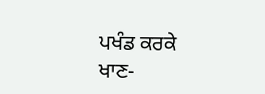ਪਖੰਡ ਕਰਕੇ ਖਾਣ-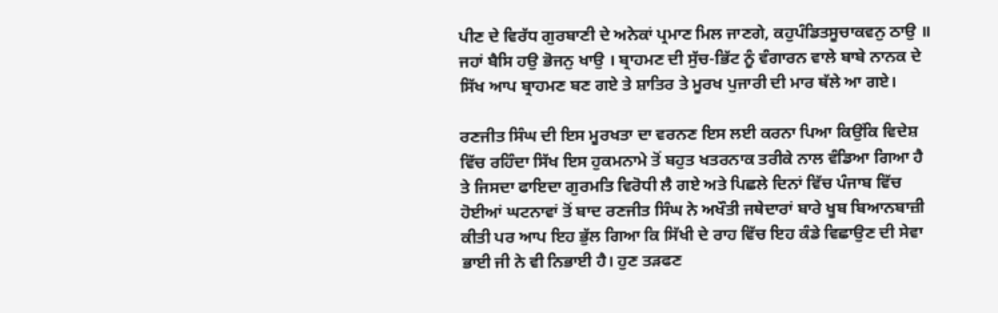ਪੀਣ ਦੇ ਵਿਰੱਧ ਗੁਰਬਾਣੀ ਦੇ ਅਨੇਕਾਂ ਪ੍ਰਮਾਣ ਮਿਲ ਜਾਣਗੇ, ਕਹੁਪੰਡਿਤਸੂਚਾਕਵਨੁ ਠਾਉ ॥ ਜਹਾਂ ਬੈਸਿ ਹਉ ਭੋਜਨੁ ਖਾਉ । ਬ੍ਰਾਹਮਣ ਦੀ ਸੁੱਚ-ਭਿੱਟ ਨੂੰ ਵੰਗਾਰਨ ਵਾਲੇ ਬਾਬੇ ਨਾਨਕ ਦੇ ਸਿੱਖ ਆਪ ਬ੍ਰਾਹਮਣ ਬਣ ਗਏ ਤੇ ਸ਼ਾਤਿਰ ਤੇ ਮੂਰਖ ਪੁਜਾਰੀ ਦੀ ਮਾਰ ਥੱਲੇ ਆ ਗਏ।

ਰਣਜੀਤ ਸਿੰਘ ਦੀ ਇਸ ਮੂਰਖਤਾ ਦਾ ਵਰਨਣ ਇਸ ਲਈ ਕਰਨਾ ਪਿਆ ਕਿਉਂਕਿ ਵਿਦੇਸ਼ ਵਿੱਚ ਰਹਿੰਦਾ ਸਿੱਖ ਇਸ ਹੁਕਮਨਾਮੇ ਤੋਂ ਬਹੁਤ ਖਤਰਨਾਕ ਤਰੀਕੇ ਨਾਲ ਵੰਡਿਆ ਗਿਆ ਹੈ ਤੇ ਜਿਸਦਾ ਫਾਇਦਾ ਗੁਰਮਤਿ ਵਿਰੋਧੀ ਲੈ ਗਏ ਅਤੇ ਪਿਛਲੇ ਦਿਨਾਂ ਵਿੱਚ ਪੰਜਾਬ ਵਿੱਚ ਹੋਈਆਂ ਘਟਨਾਵਾਂ ਤੋਂ ਬਾਦ ਰਣਜੀਤ ਸਿੰਘ ਨੇ ਅਖੌਤੀ ਜਥੇਦਾਰਾਂ ਬਾਰੇ ਖੂਬ ਬਿਆਨਬਾਜ਼ੀ ਕੀਤੀ ਪਰ ਆਪ ਇਹ ਭੁੱਲ ਗਿਆ ਕਿ ਸਿੱਖੀ ਦੇ ਰਾਹ ਵਿੱਚ ਇਹ ਕੰਡੇ ਵਿਛਾਉਣ ਦੀ ਸੇਵਾ ਭਾਈ ਜੀ ਨੇ ਵੀ ਨਿਭਾਈ ਹੈ। ਹੁਣ ਤੜਫਣ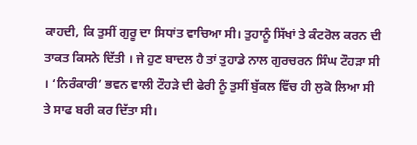ਕਾਹਦੀ, ਕਿ ਤੁਸੀਂ ਗੁਰੂ ਦਾ ਸਿਧਾਂਤ ਵਾਚਿਆ ਸੀ। ਤੁਹਾਨੂੰ ਸਿੱਖਾਂ ਤੇ ਕੰਟਰੋਲ ਕਰਨ ਦੀ ਤਾਕਤ ਕਿਸਨੇ ਦਿੱਤੀ । ਜੇ ਹੁਣ ਬਾਦਲ ਹੈ ਤਾਂ ਤੁਹਾਡੇ ਨਾਲ ਗੁਰਚਰਨ ਸਿੰਘ ਟੌਹੜਾ ਸੀ । ‘ਨਿਰੰਕਾਰੀ’ ਭਵਨ ਵਾਲੀ ਟੌਹੜੇ ਦੀ ਫੇਰੀ ਨੂੰ ਤੁਸੀਂ ਬੁੱਕਲ ਵਿੱਚ ਹੀ ਲੁਕੋ ਲਿਆ ਸੀ ਤੇ ਸਾਫ ਬਰੀ ਕਰ ਦਿੱਤਾ ਸੀ।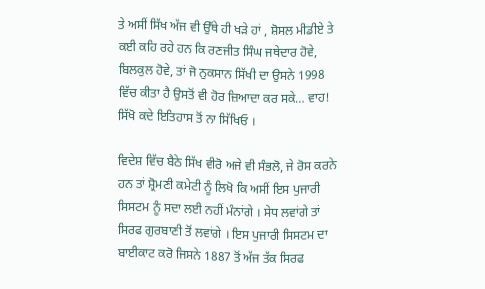ਤੇ ਅਸੀਂ ਸਿੱਖ ਅੱਜ ਵੀ ਉੱਥੇ ਹੀ ਖੜੇ ਹਾਂ , ਸ਼ੋਸਲ ਮੀਡੀਏ ਤੇ ਕਈ ਕਹਿ ਰਹੇ ਹਨ ਕਿ ਰਣਜੀਤ ਸਿੰਘ ਜਥੇਦਾਰ ਹੋਵੇ, ਬਿਲਕੁਲ ਹੋਵੇ, ਤਾਂ ਜੋ ਨੁਕਸਾਨ ਸਿੱਖੀ ਦਾ ਉਸਨੇ 1998 ਵਿੱਚ ਕੀਤਾ ਹੈ ਉਸਤੋਂ ਵੀ ਹੋਰ ਜ਼ਿਆਦਾ ਕਰ ਸਕੇ… ਵਾਹ! ਸਿੱਖੋ ਕਦੇ ਇਤਿਹਾਸ ਤੋਂ ਨਾ ਸਿੱਖਿਓ ।

ਵਿਦੇਸ਼ ਵਿੱਚ ਬੈਠੇ ਸਿੱਖ ਵੀਰੋ ਅਜੇ ਵੀ ਸੰਭਲੋ, ਜੇ ਰੋਸ ਕਰਨੇ ਹਨ ਤਾਂ ਸ਼੍ਰੋਮਣੀ ਕਮੇਟੀ ਨੂੰ ਲਿਖੋ ਕਿ ਅਸੀਂ ਇਸ ਪੁਜਾਰੀ ਸਿਸਟਮ ਨੂੰ ਸਦਾ ਲਈ ਨਹੀਂ ਮੰਨਾਂਗੇ । ਸੇਧ ਲਵਾਂਗੇ ਤਾਂ ਸਿਰਫ ਗੁਰਬਾਣੀ ਤੋਂ ਲਵਾਂਗੇ । ਇਸ ਪੁਜਾਰੀ ਸਿਸਟਮ ਦਾ ਬਾਈਕਾਟ ਕਰੋ ਜਿਸਨੇ 1887 ਤੋਂ ਅੱਜ ਤੱਕ ਸਿਰਫ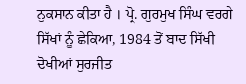ਨੁਕਸਾਨ ਕੀਤਾ ਹੈ । ਪ੍ਰੋ. ਗੁਰਮੁਖ ਸਿੰਘ ਵਰਗੇ ਸਿੱਖਾਂ ਨੂੰ ਛੇਕਿਆ, 1984 ਤੋਂ ਬਾਦ ਸਿੱਖੀ ਦੋਖੀਆਂ ਸੁਰਜੀਤ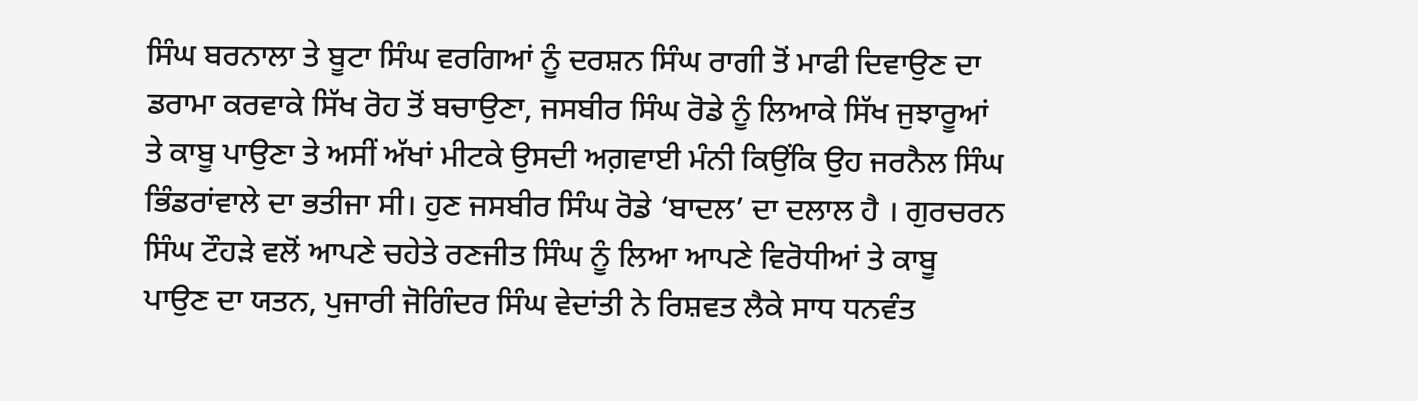ਸਿੰਘ ਬਰਨਾਲਾ ਤੇ ਬੂਟਾ ਸਿੰਘ ਵਰਗਿਆਂ ਨੂੰ ਦਰਸ਼ਨ ਸਿੰਘ ਰਾਗੀ ਤੋਂ ਮਾਫੀ ਦਿਵਾਉਣ ਦਾ ਡਰਾਮਾ ਕਰਵਾਕੇ ਸਿੱਖ ਰੋਹ ਤੋਂ ਬਚਾਉਣਾ, ਜਸਬੀਰ ਸਿੰਘ ਰੋਡੇ ਨੂੰ ਲਿਆਕੇ ਸਿੱਖ ਜੁਝਾਰੂਆਂ ਤੇ ਕਾਬੂ ਪਾਉਣਾ ਤੇ ਅਸੀਂ ਅੱਖਾਂ ਮੀਟਕੇ ਉਸਦੀ ਅਗ਼ਵਾਈ ਮੰਨੀ ਕਿਉਂਕਿ ਉਹ ਜਰਨੈਲ ਸਿੰਘ ਭਿੰਡਰਾਂਵਾਲੇ ਦਾ ਭਤੀਜਾ ਸੀ। ਹੁਣ ਜਸਬੀਰ ਸਿੰਘ ਰੋਡੇ ‘ਬਾਦਲ’ ਦਾ ਦਲਾਲ ਹੈ । ਗੁਰਚਰਨ ਸਿੰਘ ਟੌਹੜੇ ਵਲੋਂ ਆਪਣੇ ਚਹੇਤੇ ਰਣਜੀਤ ਸਿੰਘ ਨੂੰ ਲਿਆ ਆਪਣੇ ਵਿਰੋਧੀਆਂ ਤੇ ਕਾਬੂ ਪਾਉਣ ਦਾ ਯਤਨ, ਪੁਜਾਰੀ ਜੋਗਿੰਦਰ ਸਿੰਘ ਵੇਦਾਂਤੀ ਨੇ ਰਿਸ਼ਵਤ ਲੈਕੇ ਸਾਧ ਧਨਵੰਤ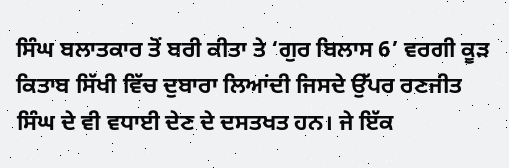ਸਿੰਘ ਬਲਾਤਕਾਰ ਤੋਂ ਬਰੀ ਕੀਤਾ ਤੇ ‘ਗੁਰ ਬਿਲਾਸ 6’ ਵਰਗੀ ਕੂੜ ਕਿਤਾਬ ਸਿੱਖੀ ਵਿੱਚ ਦੁਬਾਰਾ ਲਿਆਂਦੀ ਜਿਸਦੇ ਉੱਪਰ ਰਣਜੀਤ ਸਿੰਘ ਦੇ ਵੀ ਵਧਾਈ ਦੇਣ ਦੇ ਦਸਤਖਤ ਹਨ। ਜੇ ਇੱਕ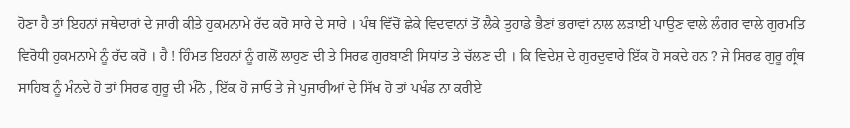ਹੋਣਾ ਹੈ ਤਾਂ ਇਹਨਾਂ ਜਥੇਦਾਰਾਂ ਦੇ ਜਾਰੀ ਕੀਤੇ ਹੁਕਮਨਾਮੇ ਰੱਦ ਕਰੋ ਸਾਰੇ ਦੇ ਸਾਰੇ । ਪੰਥ ਵਿੱਚੋਂ ਛੇਕੇ ਵਿਦਵਾਨਾਂ ਤੋਂ ਲੈਕੇ ਤੁਹਾਡੇ ਭੈਣਾਂ ਭਰਾਵਾਂ ਨਾਲ ਲੜਾਈ ਪਾਉਣ ਵਾਲੇ ਲੰਗਰ ਵਾਲੇ ਗੁਰਮਤਿ ਵਿਰੋਧੀ ਹੁਕਮਨਾਮੇ ਨੂੰ ਰੱਦ ਕਰੋ । ਹੈ ! ਹਿੰਮਤ ਇਹਨਾਂ ਨੂੰ ਗਲੋਂ ਲਾਹੁਣ ਦੀ ਤੇ ਸਿਰਫ ਗੁਰਬਾਣੀ ਸਿਧਾਂਤ ਤੇ ਚੱਲਣ ਦੀ । ਕਿ ਵਿਦੇਸ਼ ਦੇ ਗੁਰਦੁਵਾਰੇ ਇੱਕ ਹੋ ਸਕਦੇ ਹਨ ? ਜੇ ਸਿਰਫ ਗੁਰੂ ਗ੍ਰੰਥ ਸਾਹਿਬ ਨੂੰ ਮੰਨਦੇ ਹੋ ਤਾਂ ਸਿਰਫ ਗੁਰੂ ਦੀ ਮੰਨੋ , ਇੱਕ ਹੋ ਜਾਓ ਤੇ ਜੇ ਪੁਜਾਰੀਆਂ ਦੇ ਸਿੱਖ ਹੋ ਤਾਂ ਪਖੰਡ ਨਾ ਕਰੀਏ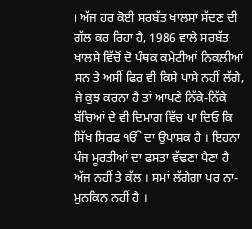। ਅੱਜ ਹਰ ਕੋਈ ਸਰਬੱਤ ਖਾਲਸਾ ਸੱਦਣ ਦੀ ਗੱਲ ਕਰ ਰਿਹਾ ਹੈ, 1986 ਵਾਲੇ ਸਰਬੱਤ ਖਾਲਸੇ ਵਿੱਚੋਂ ਦੋ ਪੰਥਕ ਕਮੇਟੀਆਂ ਨਿਕਲੀਆਂ ਸਨ ਤੇ ਅਸੀਂ ਫਿਰ ਵੀ ਕਿਸੇ ਪਾਸੇ ਨਹੀਂ ਲੱਗੇ, ਜੇ ਕੁਝ ਕਰਨਾ ਹੈ ਤਾਂ ਆਪਣੇ ਨਿੱਕੇ-ਨਿੱਕੇ ਬੱਚਿਆਂ ਦੇ ਵੀ ਦਿਮਾਗ ਵਿੱਚ ਪਾ ਦਿਓ ਕਿ ਸਿੱਖ ਸਿਰਫ ੴ ਦਾ ਉਪਾਸ਼ਕ ਹੈ । ਇਹਨਾ ਪੰਜ ਮੂਰਤੀਆਂ ਦਾ ਫਸਤਾ ਵੱਢਣਾ ਪੈਣਾ ਹੈ ਅੱਜ ਨਹੀਂ ਤੇ ਕੱਲ । ਸਮਾਂ ਲੱਗੇਗਾ ਪਰ ਨਾ-ਮੁਨਕਿਨ ਨਹੀਂ ਹੈ ।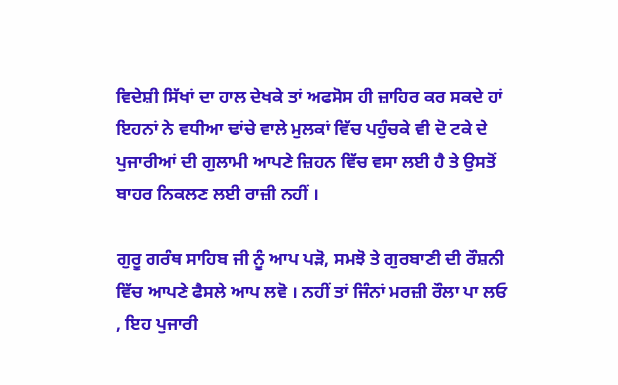ਵਿਦੇਸ਼ੀ ਸਿੱਖਾਂ ਦਾ ਹਾਲ ਦੇਖਕੇ ਤਾਂ ਅਫਸੋਸ ਹੀ ਜ਼ਾਹਿਰ ਕਰ ਸਕਦੇ ਹਾਂ ਇਹਨਾਂ ਨੇ ਵਧੀਆ ਢਾਂਚੇ ਵਾਲੇ ਮੁਲਕਾਂ ਵਿੱਚ ਪਹੁੰਚਕੇ ਵੀ ਦੋ ਟਕੇ ਦੇ ਪੁਜਾਰੀਆਂ ਦੀ ਗੁਲਾਮੀ ਆਪਣੇ ਜ਼ਿਹਨ ਵਿੱਚ ਵਸਾ ਲਈ ਹੈ ਤੇ ਉਸਤੋਂ ਬਾਹਰ ਨਿਕਲਣ ਲਈ ਰਾਜ਼ੀ ਨਹੀਂ ।

ਗੁਰੂ ਗਰੰਥ ਸਾਹਿਬ ਜੀ ਨੂੰ ਆਪ ਪੜੋ, ਸਮਝੋ ਤੇ ਗੁਰਬਾਣੀ ਦੀ ਰੌਸ਼ਨੀ ਵਿੱਚ ਆਪਣੇ ਫੈਸਲੇ ਆਪ ਲਵੋ । ਨਹੀਂ ਤਾਂ ਜਿੰਨਾਂ ਮਰਜ਼ੀ ਰੌਲਾ ਪਾ ਲਓ , ਇਹ ਪੁਜਾਰੀ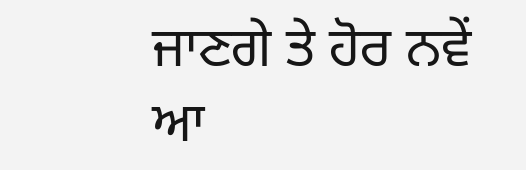ਜਾਣਗੇ ਤੇ ਹੋਰ ਨਵੇਂ ਆ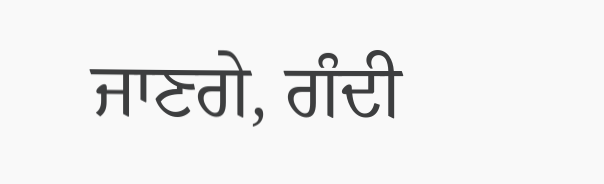ਜਾਣਗੇ, ਗੰਦੀ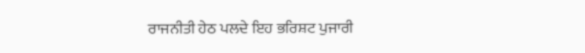ਰਾਜਨੀਤੀ ਹੇਠ ਪਲਦੇ ਇਹ ਭਰਿਸ਼ਟ ਪੁਜਾਰੀ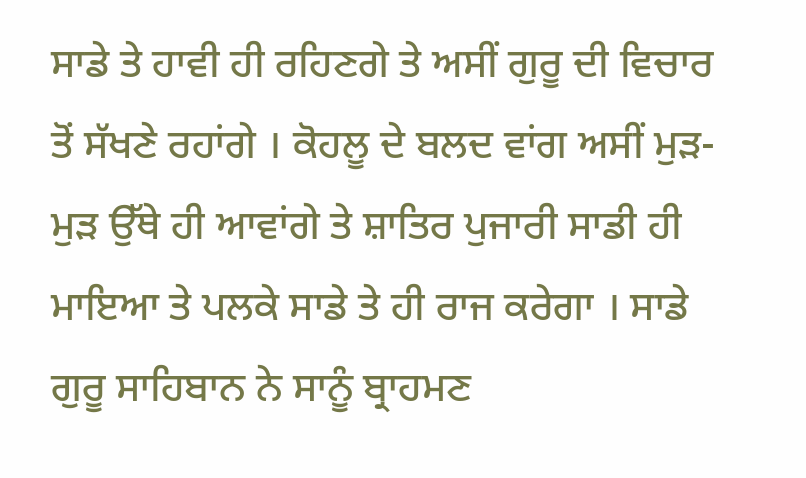ਸਾਡੇ ਤੇ ਹਾਵੀ ਹੀ ਰਹਿਣਗੇ ਤੇ ਅਸੀਂ ਗੁਰੂ ਦੀ ਵਿਚਾਰ ਤੋਂ ਸੱਖਣੇ ਰਹਾਂਗੇ । ਕੋਹਲੂ ਦੇ ਬਲਦ ਵਾਂਗ ਅਸੀਂ ਮੁੜ-ਮੁੜ ਉੱਥੇ ਹੀ ਆਵਾਂਗੇ ਤੇ ਸ਼ਾਤਿਰ ਪੁਜਾਰੀ ਸਾਡੀ ਹੀ ਮਾਇਆ ਤੇ ਪਲਕੇ ਸਾਡੇ ਤੇ ਹੀ ਰਾਜ ਕਰੇਗਾ । ਸਾਡੇ ਗੁਰੂ ਸਾਹਿਬਾਨ ਨੇ ਸਾਨੂੰ ਬ੍ਰਾਹਮਣ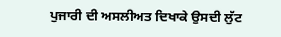ਪੁਜਾਰੀ ਦੀ ਅਸਲੀਅਤ ਦਿਖਾਕੇ ਉਸਦੀ ਲੁੱਟ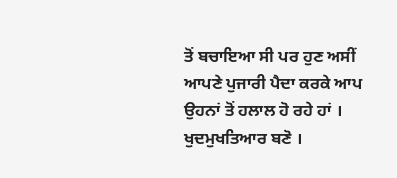ਤੋਂ ਬਚਾਇਆ ਸੀ ਪਰ ਹੁਣ ਅਸੀਂ ਆਪਣੇ ਪੁਜਾਰੀ ਪੈਦਾ ਕਰਕੇ ਆਪ ਉਹਨਾਂ ਤੋਂ ਹਲਾਲ ਹੋ ਰਹੇ ਹਾਂ । ਖੁਦਮੁਖਤਿਆਰ ਬਣੋ ।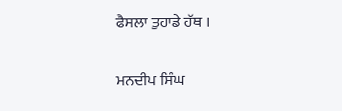ਫੈਸਲਾ ਤੁਹਾਡੇ ਹੱਥ ।

ਮਨਦੀਪ ਸਿੰਘ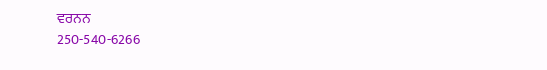ਵਰਨਨ
250-540-6266